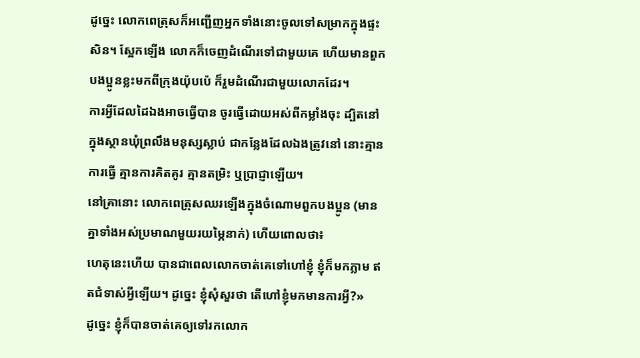ដូច្នេះ លោកពេត្រុសក៏អញ្ជើញអ្នកទាំងនោះចូលទៅសម្រាកក្នុងផ្ទះសិន។ ស្អែកឡើង លោកក៏ចេញដំណើរទៅជាមួយគេ ហើយមានពួកបងប្អូនខ្លះមកពីក្រុងយ៉ុបប៉េ ក៏រួមដំណើរជាមួយលោកដែរ។
ការអ្វីដែលដៃឯងអាចធ្វើបាន ចូរធ្វើដោយអស់ពីកម្លាំងចុះ ដ្បិតនៅក្នុងស្ថានឃុំព្រលឹងមនុស្សស្លាប់ ជាកន្លែងដែលឯងត្រូវនៅ នោះគ្មានការធ្វើ គ្មានការគិតគូរ គ្មានតម្រិះ ឬប្រាជ្ញាឡើយ។
នៅគ្រានោះ លោកពេត្រុសឈរឡើងក្នុងចំណោមពួកបងប្អូន (មានគ្នាទាំងអស់ប្រមាណមួយរយម្ភៃនាក់) ហើយពោលថា៖
ហេតុនេះហើយ បានជាពេលលោកចាត់គេទៅហៅខ្ញុំ ខ្ញុំក៏មកភ្លាម ឥតជំទាស់អ្វីឡើយ។ ដូច្នេះ ខ្ញុំសុំសួរថា តើហៅខ្ញុំមកមានការអ្វី?»
ដូច្នេះ ខ្ញុំក៏បានចាត់គេឲ្យទៅរកលោក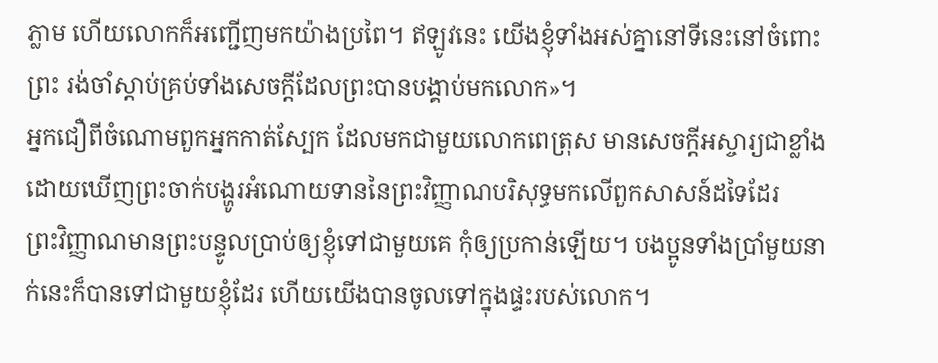ភ្លាម ហើយលោកក៏អញ្ជើញមកយ៉ាងប្រពៃ។ ឥឡូវនេះ យើងខ្ញុំទាំងអស់គ្នានៅទីនេះនៅចំពោះព្រះ រង់ចាំស្តាប់គ្រប់ទាំងសេចក្តីដែលព្រះបានបង្គាប់មកលោក»។
អ្នកជឿពីចំណោមពួកអ្នកកាត់ស្បែក ដែលមកជាមួយលោកពេត្រុស មានសេចក្ដីអស្ចារ្យជាខ្លាំង ដោយឃើញព្រះចាក់បង្ហូរអំណោយទាននៃព្រះវិញ្ញាណបរិសុទ្ធមកលើពួកសាសន៍ដទៃដែរ
ព្រះវិញ្ញាណមានព្រះបន្ទូលប្រាប់ឲ្យខ្ញុំទៅជាមួយគេ កុំឲ្យប្រកាន់ឡើយ។ បងប្អូនទាំងប្រាំមួយនាក់នេះក៏បានទៅជាមួយខ្ញុំដែរ ហើយយើងបានចូលទៅក្នុងផ្ទះរបស់លោក។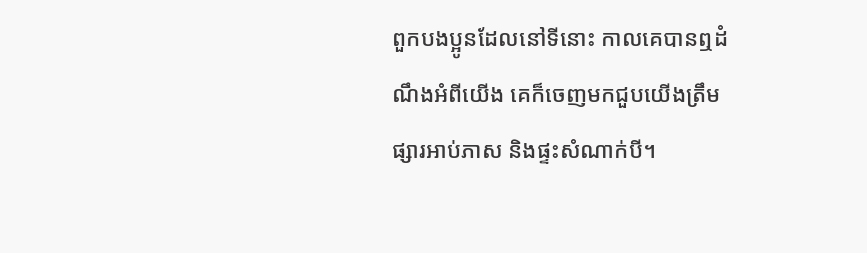ពួកបងប្អូនដែលនៅទីនោះ កាលគេបានឮដំណឹងអំពីយើង គេក៏ចេញមកជួបយើងត្រឹមផ្សារអាប់ភាស និងផ្ទះសំណាក់បី។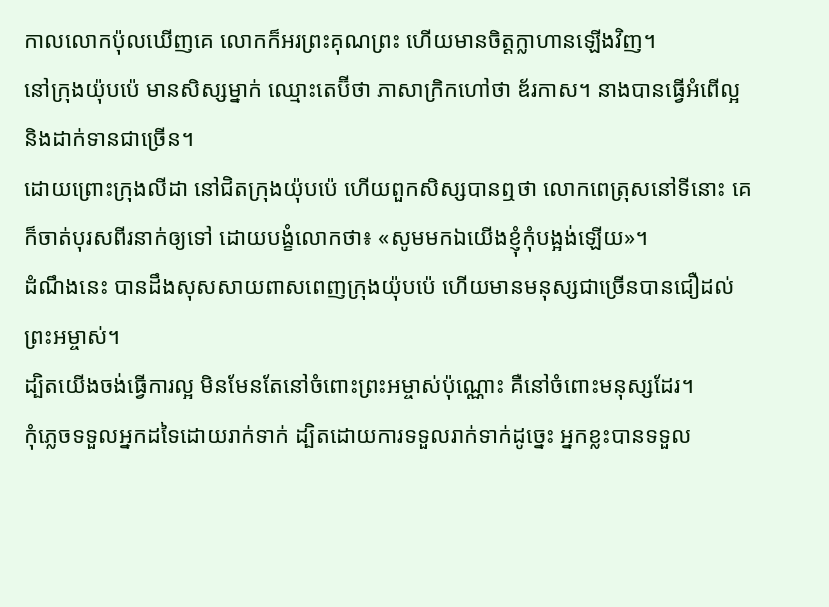កាលលោកប៉ុលឃើញគេ លោកក៏អរព្រះគុណព្រះ ហើយមានចិត្តក្លាហានឡើងវិញ។
នៅក្រុងយ៉ុបប៉េ មានសិស្សម្នាក់ ឈ្មោះតេប៊ីថា ភាសាក្រិកហៅថា ឌ័រកាស។ នាងបានធ្វើអំពើល្អ និងដាក់ទានជាច្រើន។
ដោយព្រោះក្រុងលីដា នៅជិតក្រុងយ៉ុបប៉េ ហើយពួកសិស្សបានឮថា លោកពេត្រុសនៅទីនោះ គេក៏ចាត់បុរសពីរនាក់ឲ្យទៅ ដោយបង្ខំលោកថា៖ «សូមមកឯយើងខ្ញុំកុំបង្អង់ឡើយ»។
ដំណឹងនេះ បានដឹងសុសសាយពាសពេញក្រុងយ៉ុបប៉េ ហើយមានមនុស្សជាច្រើនបានជឿដល់ព្រះអម្ចាស់។
ដ្បិតយើងចង់ធ្វើការល្អ មិនមែនតែនៅចំពោះព្រះអម្ចាស់ប៉ុណ្ណោះ គឺនៅចំពោះមនុស្សដែរ។
កុំភ្លេចទទួលអ្នកដទៃដោយរាក់ទាក់ ដ្បិតដោយការទទួលរាក់ទាក់ដូច្នេះ អ្នកខ្លះបានទទួល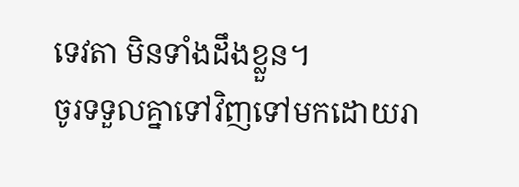ទេវតា មិនទាំងដឹងខ្លួន។
ចូរទទួលគ្នាទៅវិញទៅមកដោយរា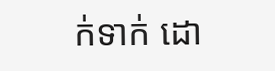ក់ទាក់ ដោ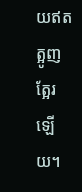យឥតត្អូញត្អែរឡើយ។